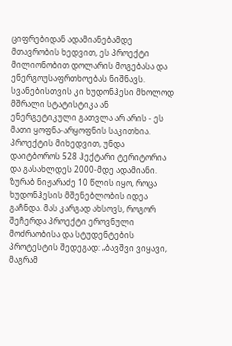ციფრებიდან ადამიანებამდე
მთავრობის ხედვით, ეს პროექტი მილიონობით დოლარის მოგებასა და ენერგოუსაფრთხოებას ნიშნავს. სვანებისთვის კი ხუდონჰესი მხოლოდ მშრალი სტატისტიკა ან ენერგეტიკული გათვლა არ არის - ეს მათი ყოფნა-არყოფნის საკითხია. პროექტის მიხედვით, უნდა დაიტბოროს 528 ჰექტარი ტერიტორია და გასახლდეს 2000-მდე ადამიანი.
ზურაბ ნიჟარაძე 10 წლის იყო, როცა ხუდონჰესის მშენებლობის იდეა გაჩნდა. მას კარგად ახსოვს, როგორ შეჩერდა პროექტი ეროვნული მოძრაობისა და სტუდენტების პროტესტის შედეგად: „ბავშვი ვიყავი, მაგრამ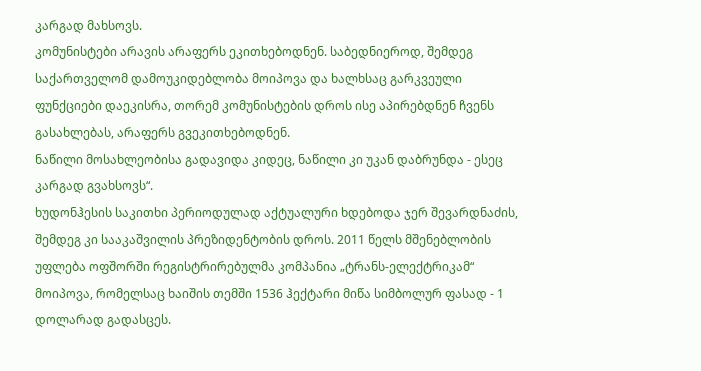კარგად მახსოვს.
კომუნისტები არავის არაფერს ეკითხებოდნენ. საბედნიეროდ, შემდეგ საქართველომ დამოუკიდებლობა მოიპოვა და ხალხსაც გარკვეული ფუნქციები დაეკისრა, თორემ კომუნისტების დროს ისე აპირებდნენ ჩვენს გასახლებას, არაფერს გვეკითხებოდნენ.
ნაწილი მოსახლეობისა გადავიდა კიდეც, ნაწილი კი უკან დაბრუნდა - ესეც კარგად გვახსოვს“.
ხუდონჰესის საკითხი პერიოდულად აქტუალური ხდებოდა ჯერ შევარდნაძის, შემდეგ კი სააკაშვილის პრეზიდენტობის დროს. 2011 წელს მშენებლობის უფლება ოფშორში რეგისტრირებულმა კომპანია „ტრანს-ელექტრიკამ“ მოიპოვა, რომელსაც ხაიშის თემში 1536 ჰექტარი მიწა სიმბოლურ ფასად - 1 დოლარად გადასცეს.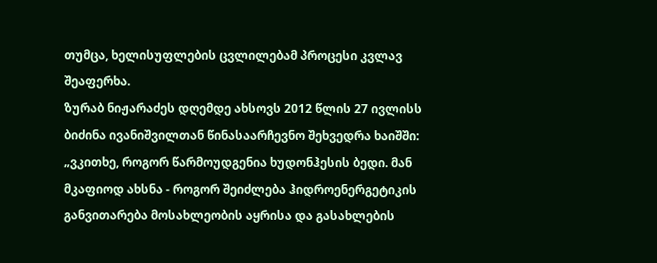თუმცა, ხელისუფლების ცვლილებამ პროცესი კვლავ შეაფერხა.
ზურაბ ნიჟარაძეს დღემდე ახსოვს 2012 წლის 27 ივლისს ბიძინა ივანიშვილთან წინასაარჩევნო შეხვედრა ხაიშში: „ვკითხე, როგორ წარმოუდგენია ხუდონჰესის ბედი. მან მკაფიოდ ახსნა - როგორ შეიძლება ჰიდროენერგეტიკის განვითარება მოსახლეობის აყრისა და გასახლების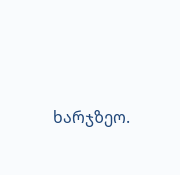ხარჯზეო.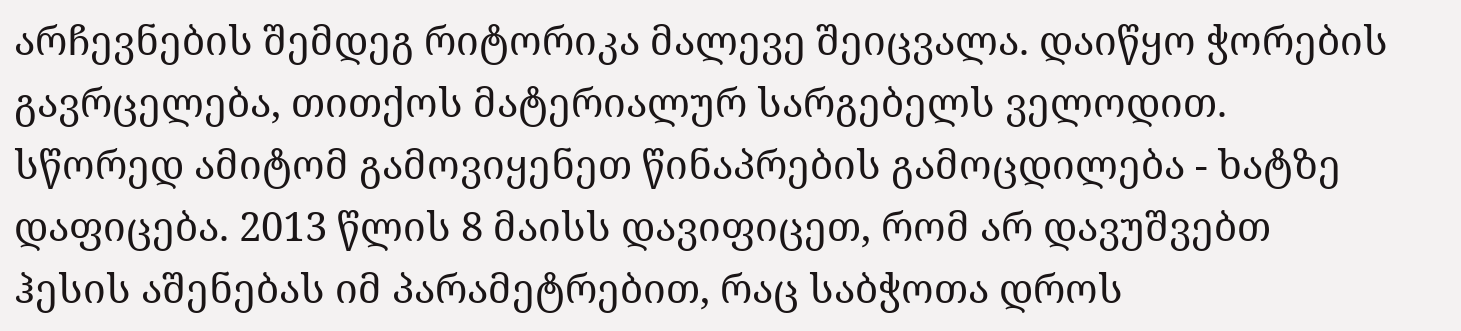არჩევნების შემდეგ რიტორიკა მალევე შეიცვალა. დაიწყო ჭორების გავრცელება, თითქოს მატერიალურ სარგებელს ველოდით. სწორედ ამიტომ გამოვიყენეთ წინაპრების გამოცდილება - ხატზე დაფიცება. 2013 წლის 8 მაისს დავიფიცეთ, რომ არ დავუშვებთ ჰესის აშენებას იმ პარამეტრებით, რაც საბჭოთა დროს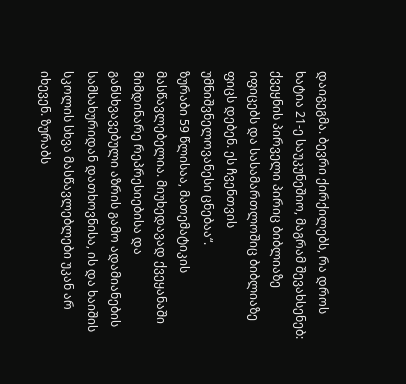დაიგეგმა. ბევრი ქირქილებს, რა დროს ხატია 21-ე საუკუნეშიო, მაგრამ შევახსენებ: ქვეყნის პირველი პირიც ბიბლიაზე იფიცებს და სასამართლოშიც ბიბლიაზე ფიცს დებენ. ეს ჩვენთვის უმნიშვნელოვანესი ცნებაა“.
ზურაბი 59 წლისაა, მათემატიკის მასწავლებელია. მიუხედავად ქვეყანაში მიმდინარე რეპრესიებისა და განსხვავებული აზრის გამო ადამიანების სამსახურიდან დათხოვნისა, ის და ხაიშის სკოლის სხვა მასწავლებლები უკან არ იხევენ. ზურაბს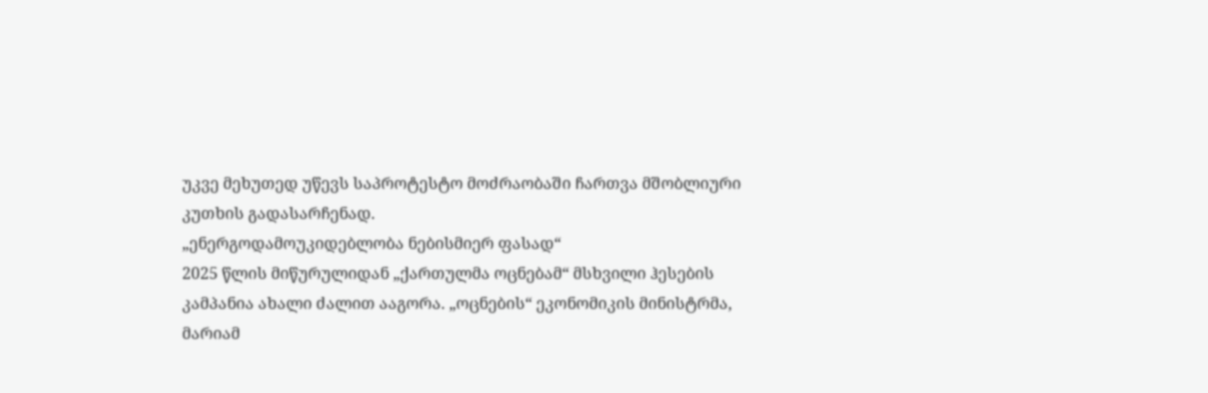უკვე მეხუთედ უწევს საპროტესტო მოძრაობაში ჩართვა მშობლიური კუთხის გადასარჩენად.
„ენერგოდამოუკიდებლობა ნებისმიერ ფასად“
2025 წლის მიწურულიდან „ქართულმა ოცნებამ“ მსხვილი ჰესების კამპანია ახალი ძალით ააგორა. „ოცნების“ ეკონომიკის მინისტრმა, მარიამ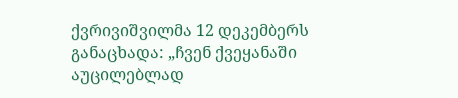ქვრივიშვილმა 12 დეკემბერს განაცხადა: „ჩვენ ქვეყანაში აუცილებლად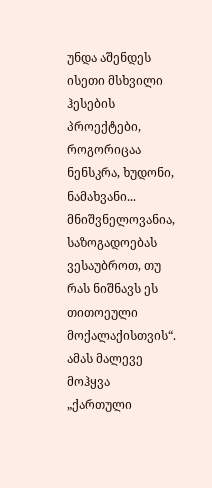უნდა აშენდეს ისეთი მსხვილი ჰესების პროექტები, როგორიცაა ნენსკრა, ხუდონი, ნამახვანი... მნიშვნელოვანია, საზოგადოებას ვესაუბროთ, თუ რას ნიშნავს ეს თითოეული მოქალაქისთვის“.
ამას მალევე მოჰყვა „ქართული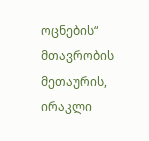ოცნების“ მთავრობის მეთაურის, ირაკლი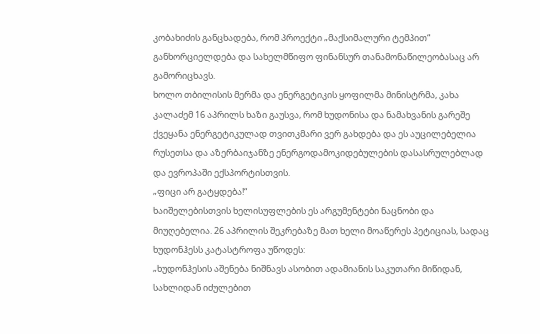კობახიძის განცხადება, რომ პროექტი „მაქსიმალური ტემპით“ განხორციელდება და სახელმწიფო ფინანსურ თანამონაწილეობასაც არ გამორიცხავს.
ხოლო თბილისის მერმა და ენერგეტიკის ყოფილმა მინისტრმა, კახა კალაძემ 16 აპრილს ხაზი გაუსვა, რომ ხუდონისა და ნამახვანის გარეშე ქვეყანა ენერგეტიკულად თვითკმარი ვერ გახდება და ეს აუცილებელია რუსეთსა და აზერბაიჯანზე ენერგოდამოკიდებულების დასასრულებლად და ევროპაში ექსპორტისთვის.
„ფიცი არ გატყდება!“
ხაიშელებისთვის ხელისუფლების ეს არგუმენტები ნაცნობი და მიუღებელია. 26 აპრილის შეკრებაზე მათ ხელი მოაწერეს პეტიციას, სადაც ხუდონჰესს კატასტროფა უწოდეს:
„ხუდონჰესის აშენება ნიშნავს ასობით ადამიანის საკუთარი მიწიდან, სახლიდან იძულებით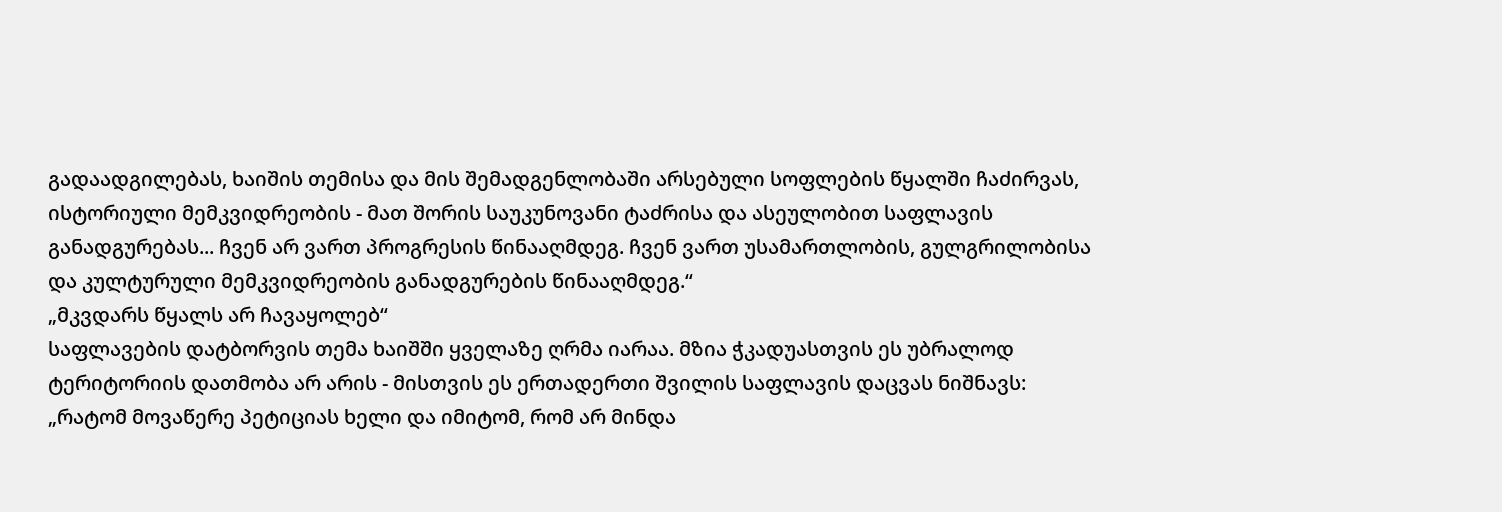გადაადგილებას, ხაიშის თემისა და მის შემადგენლობაში არსებული სოფლების წყალში ჩაძირვას, ისტორიული მემკვიდრეობის - მათ შორის საუკუნოვანი ტაძრისა და ასეულობით საფლავის განადგურებას... ჩვენ არ ვართ პროგრესის წინააღმდეგ. ჩვენ ვართ უსამართლობის, გულგრილობისა და კულტურული მემკვიდრეობის განადგურების წინააღმდეგ.“
„მკვდარს წყალს არ ჩავაყოლებ“
საფლავების დატბორვის თემა ხაიშში ყველაზე ღრმა იარაა. მზია ჭკადუასთვის ეს უბრალოდ ტერიტორიის დათმობა არ არის - მისთვის ეს ერთადერთი შვილის საფლავის დაცვას ნიშნავს: „რატომ მოვაწერე პეტიციას ხელი და იმიტომ, რომ არ მინდა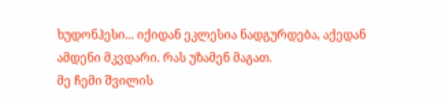ხუდონჰესი... იქიდან ეკლესია ნადგურდება, აქედან ამდენი მკვდარი. რას უზამენ მაგათ.
მე ჩემი შვილის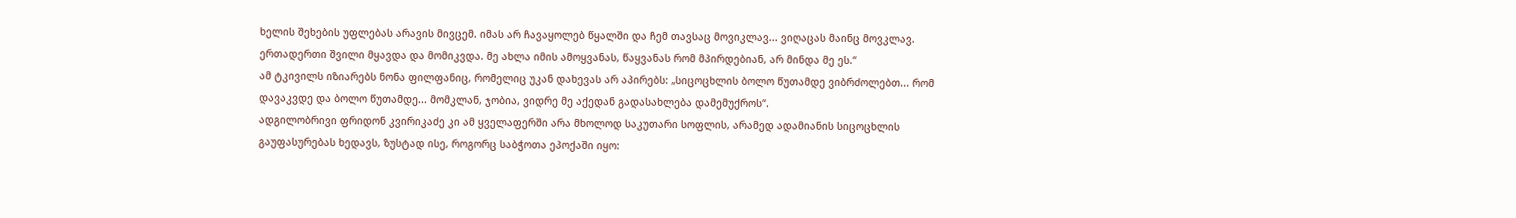ხელის შეხების უფლებას არავის მივცემ. იმას არ ჩავაყოლებ წყალში და ჩემ თავსაც მოვიკლავ... ვიღაცას მაინც მოვკლავ.
ერთადერთი შვილი მყავდა და მომიკვდა. მე ახლა იმის ამოყვანას, წაყვანას რომ მპირდებიან, არ მინდა მე ეს.“
ამ ტკივილს იზიარებს ნონა ფილფანიც, რომელიც უკან დახევას არ აპირებს: „სიცოცხლის ბოლო წუთამდე ვიბრძოლებთ... რომ დავაკვდე და ბოლო წუთამდე... მომკლან, ჯობია, ვიდრე მე აქედან გადასახლება დამემუქროს“.
ადგილობრივი ფრიდონ კვირიკაძე კი ამ ყველაფერში არა მხოლოდ საკუთარი სოფლის, არამედ ადამიანის სიცოცხლის გაუფასურებას ხედავს, ზუსტად ისე, როგორც საბჭოთა ეპოქაში იყო: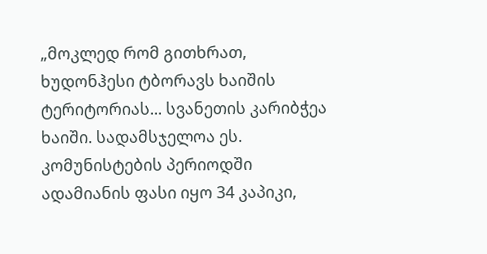„მოკლედ რომ გითხრათ, ხუდონჰესი ტბორავს ხაიშის ტერიტორიას... სვანეთის კარიბჭეა ხაიში. სადამსჯელოა ეს.
კომუნისტების პერიოდში ადამიანის ფასი იყო 34 კაპიკი,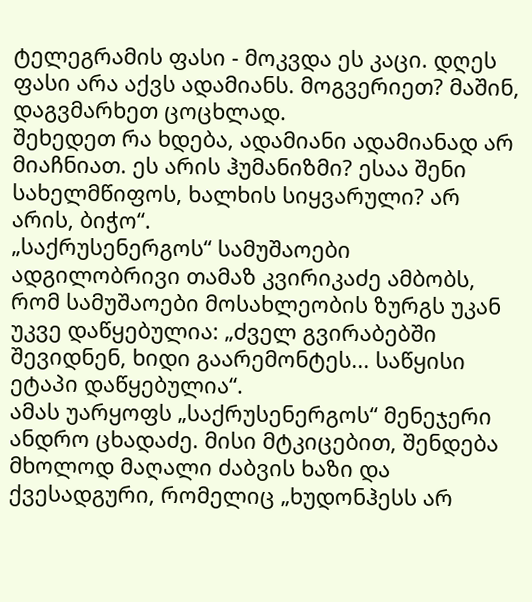ტელეგრამის ფასი - მოკვდა ეს კაცი. დღეს ფასი არა აქვს ადამიანს. მოგვერიეთ? მაშინ, დაგვმარხეთ ცოცხლად.
შეხედეთ რა ხდება, ადამიანი ადამიანად არ მიაჩნიათ. ეს არის ჰუმანიზმი? ესაა შენი სახელმწიფოს, ხალხის სიყვარული? არ არის, ბიჭო“.
„საქრუსენერგოს“ სამუშაოები
ადგილობრივი თამაზ კვირიკაძე ამბობს, რომ სამუშაოები მოსახლეობის ზურგს უკან უკვე დაწყებულია: „ძველ გვირაბებში შევიდნენ, ხიდი გაარემონტეს... საწყისი ეტაპი დაწყებულია“.
ამას უარყოფს „საქრუსენერგოს“ მენეჯერი ანდრო ცხადაძე. მისი მტკიცებით, შენდება მხოლოდ მაღალი ძაბვის ხაზი და ქვესადგური, რომელიც „ხუდონჰესს არ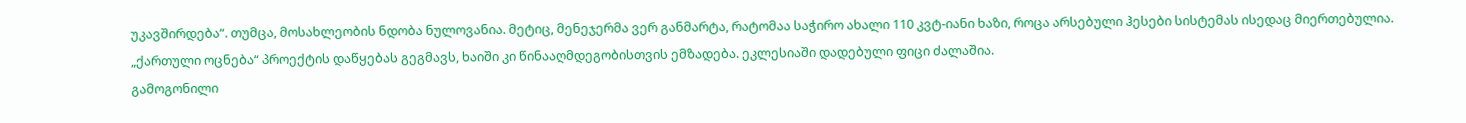უკავშირდება“. თუმცა, მოსახლეობის ნდობა ნულოვანია. მეტიც, მენეჯერმა ვერ განმარტა, რატომაა საჭირო ახალი 110 კვტ-იანი ხაზი, როცა არსებული ჰესები სისტემას ისედაც მიერთებულია.
„ქართული ოცნება“ პროექტის დაწყებას გეგმავს, ხაიში კი წინააღმდეგობისთვის ემზადება. ეკლესიაში დადებული ფიცი ძალაშია.
გამოგონილი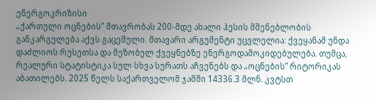ენერგოკრიზისი
„ქართული ოცნების“ მთავრობას 200-მდე ახალი ჰესის მშენებლობის განკარგულება აქვს გაცემული. მთავარი არგუმენტი უცვლელია: ქვეყანამ უნდა დაძლიოს რუსეთსა და მეზობელ ქვეყნებზე ენერგოდამოკიდებულება. თუმცა, რეალური სტატისტიკა სულ სხვა სურათს აჩვენებს და „ოცნების“ რიტორიკას აბათილებს. 2025 წელს საქართველომ ჯამში 14336.3 მლნ. კვტსთ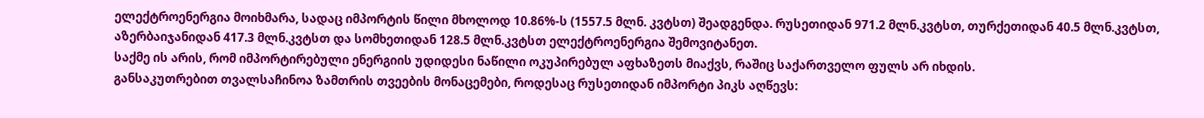ელექტროენერგია მოიხმარა, სადაც იმპორტის წილი მხოლოდ 10.86%-ს (1557.5 მლნ. კვტსთ) შეადგენდა. რუსეთიდან 971.2 მლნ.კვტსთ, თურქეთიდან 40.5 მლნ.კვტსთ, აზერბაიჯანიდან 417.3 მლნ.კვტსთ და სომხეთიდან 128.5 მლნ.კვტსთ ელექტროენერგია შემოვიტანეთ.
საქმე ის არის, რომ იმპორტირებული ენერგიის უდიდესი ნაწილი ოკუპირებულ აფხაზეთს მიაქვს, რაშიც საქართველო ფულს არ იხდის.
განსაკუთრებით თვალსაჩინოა ზამთრის თვეების მონაცემები, როდესაც რუსეთიდან იმპორტი პიკს აღწევს: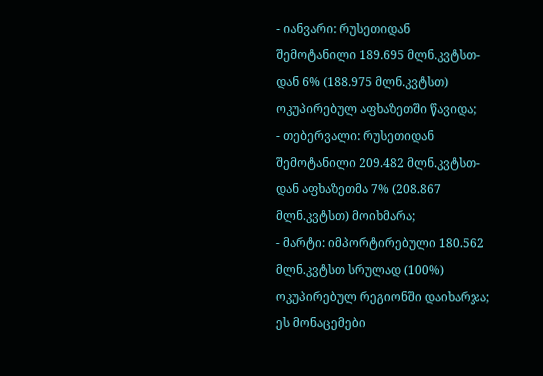- იანვარი: რუსეთიდან შემოტანილი 189.695 მლნ.კვტსთ-დან 6% (188.975 მლნ.კვტსთ) ოკუპირებულ აფხაზეთში წავიდა;
- თებერვალი: რუსეთიდან შემოტანილი 209.482 მლნ.კვტსთ-დან აფხაზეთმა 7% (208.867 მლნ.კვტსთ) მოიხმარა;
- მარტი: იმპორტირებული 180.562 მლნ.კვტსთ სრულად (100%) ოკუპირებულ რეგიონში დაიხარჯა;
ეს მონაცემები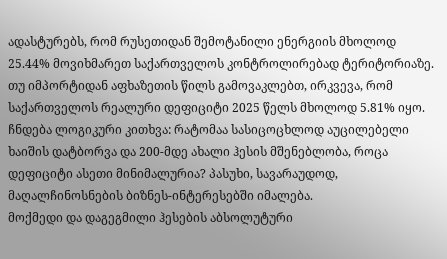ადასტურებს, რომ რუსეთიდან შემოტანილი ენერგიის მხოლოდ 25.44% მოვიხმარეთ საქართველოს კონტროლირებად ტერიტორიაზე. თუ იმპორტიდან აფხაზეთის წილს გამოვაკლებთ, ირკვევა, რომ საქართველოს რეალური დეფიციტი 2025 წელს მხოლოდ 5.81% იყო.
ჩნდება ლოგიკური კითხვა: რატომაა სასიცოცხლოდ აუცილებელი ხაიშის დატბორვა და 200-მდე ახალი ჰესის მშენებლობა, როცა დეფიციტი ასეთი მინიმალურია? პასუხი, სავარაუდოდ, მაღალჩინოსნების ბიზნეს-ინტერესებში იმალება.
მოქმედი და დაგეგმილი ჰესების აბსოლუტური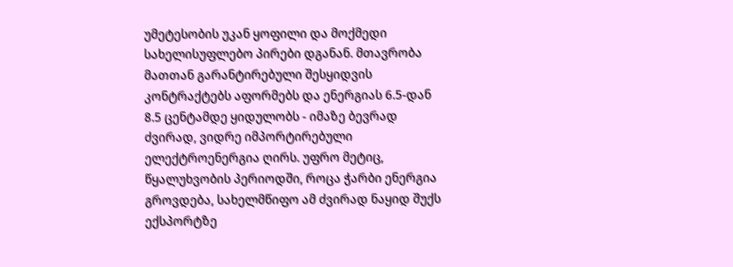უმეტესობის უკან ყოფილი და მოქმედი სახელისუფლებო პირები დგანან. მთავრობა მათთან გარანტირებული შესყიდვის კონტრაქტებს აფორმებს და ენერგიას 6.5-დან 8.5 ცენტამდე ყიდულობს - იმაზე ბევრად ძვირად, ვიდრე იმპორტირებული ელექტროენერგია ღირს. უფრო მეტიც, წყალუხვობის პერიოდში, როცა ჭარბი ენერგია გროვდება, სახელმწიფო ამ ძვირად ნაყიდ შუქს ექსპორტზე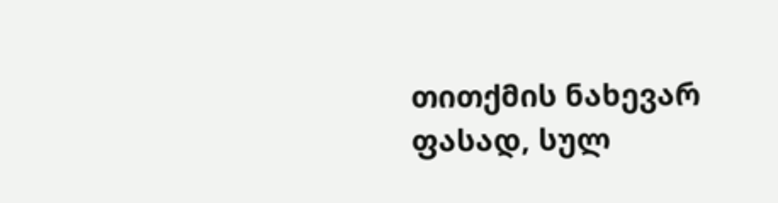თითქმის ნახევარ ფასად, სულ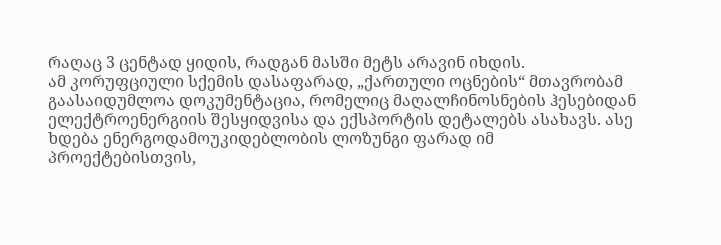რაღაც 3 ცენტად ყიდის, რადგან მასში მეტს არავინ იხდის.
ამ კორუფციული სქემის დასაფარად, „ქართული ოცნების“ მთავრობამ გაასაიდუმლოა დოკუმენტაცია, რომელიც მაღალჩინოსნების ჰესებიდან ელექტროენერგიის შესყიდვისა და ექსპორტის დეტალებს ასახავს. ასე ხდება ენერგოდამოუკიდებლობის ლოზუნგი ფარად იმ პროექტებისთვის,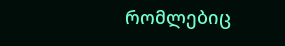რომლებიც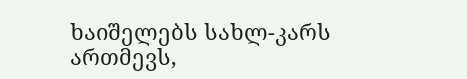ხაიშელებს სახლ-კარს ართმევს,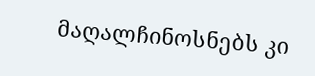მაღალჩინოსნებს კი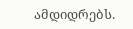ამდიდრებს.